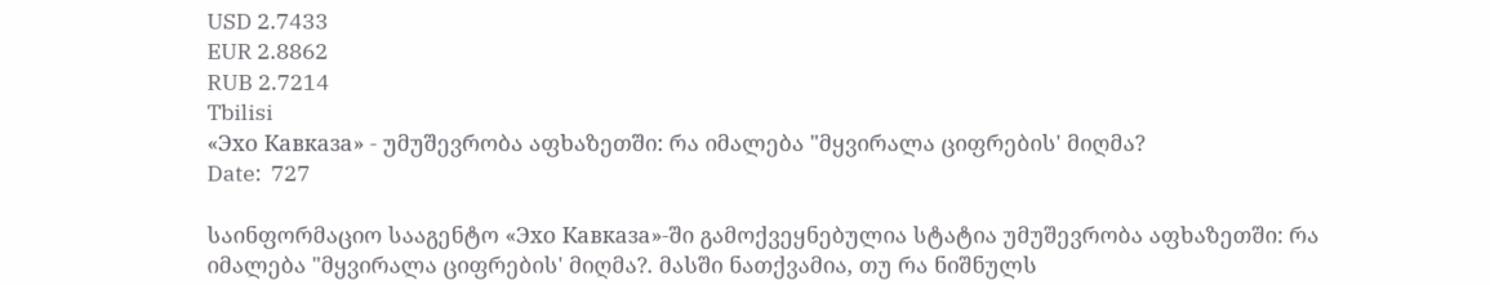USD 2.7433
EUR 2.8862
RUB 2.7214
Tbilisi
«Эхо Кавказа» - უმუშევრობა აფხაზეთში: რა იმალება "მყვირალა ციფრების' მიღმა?
Date:  727

საინფორმაციო სააგენტო «Эхо Кавказа»-ში გამოქვეყნებულია სტატია უმუშევრობა აფხაზეთში: რა იმალება "მყვირალა ციფრების' მიღმა?. მასში ნათქვამია, თუ რა ნიშნულს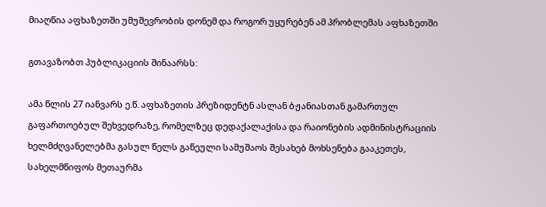მიაღწია აფხაზეთში უმუშევრობის დონემ და როგორ უყურებენ ამ პრობლემას აფხაზეთში

გთავაზობთ პუბლიკაციის შინაარსს:

ამა წლის 27 იანვარს ე.წ. აფხაზეთის პრეზიდენტნ ასლან ბჟანიასთან გამართულ გაფართოებულ შეხვედრაზე, რომელზეც დედაქალაქისა და რაიონების ადმინისტრაციის ხელმძღვანელებმა გასულ წელს გაწეული სამუშაოს შესახებ მოხსენება გააკეთეს, სახელმწიფოს მეთაურმა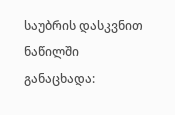საუბრის დასკვნით ნაწილში განაცხადა: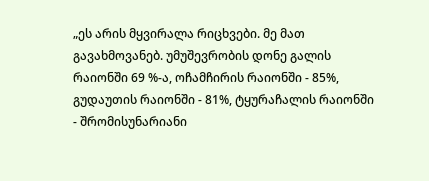„ეს არის მყვირალა რიცხვები. მე მათ გავახმოვანებ. უმუშევრობის დონე გალის რაიონში 69 %-ა, ოჩამჩირის რაიონში - 85%, გუდაუთის რაიონში - 81%, ტყურაჩალის რაიონში - შრომისუნარიანი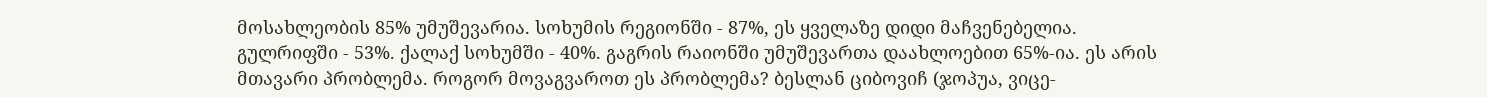მოსახლეობის 85% უმუშევარია. სოხუმის რეგიონში - 87%, ეს ყველაზე დიდი მაჩვენებელია. გულრიფში - 53%. ქალაქ სოხუმში - 40%. გაგრის რაიონში უმუშევართა დაახლოებით 65%-ია. ეს არის მთავარი პრობლემა. როგორ მოვაგვაროთ ეს პრობლემა? ბესლან ციბოვიჩ (ჯოპუა, ვიცე-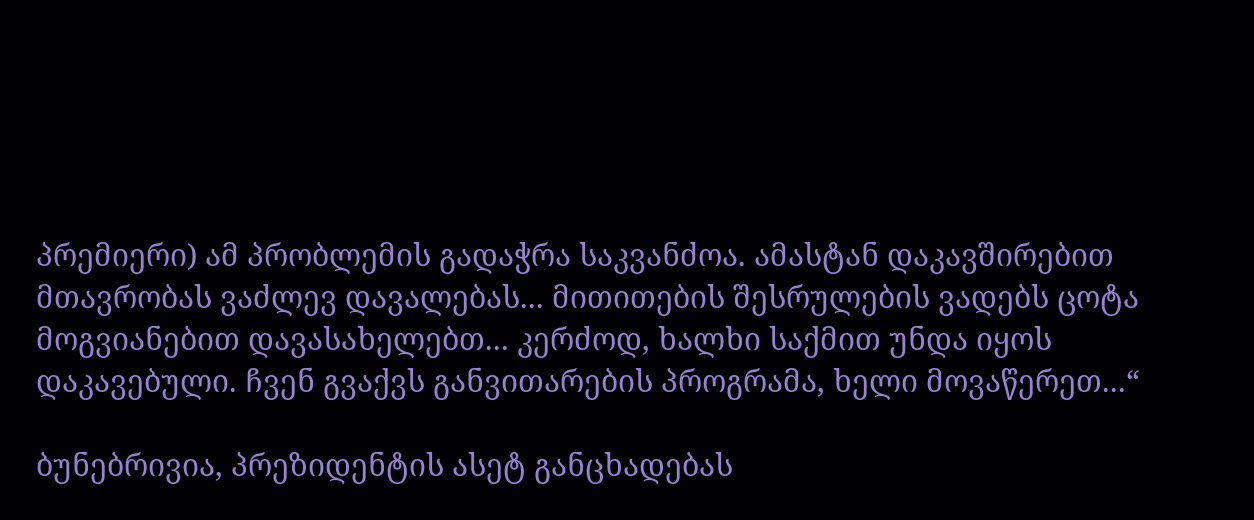პრემიერი) ამ პრობლემის გადაჭრა საკვანძოა. ამასტან დაკავშირებით მთავრობას ვაძლევ დავალებას... მითითების შესრულების ვადებს ცოტა მოგვიანებით დავასახელებთ... კერძოდ, ხალხი საქმით უნდა იყოს დაკავებული. ჩვენ გვაქვს განვითარების პროგრამა, ხელი მოვაწერეთ...“

ბუნებრივია, პრეზიდენტის ასეტ განცხადებას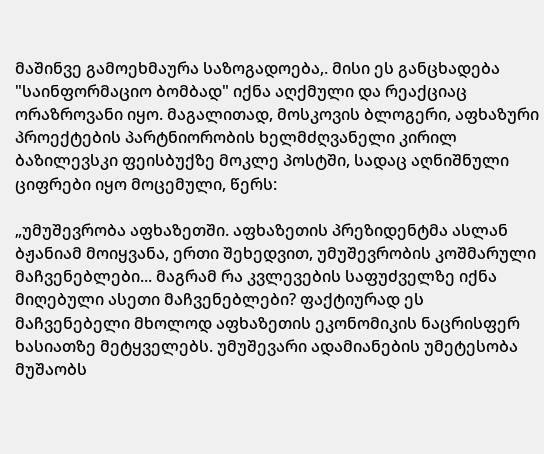მაშინვე გამოეხმაურა საზოგადოება,. მისი ეს განცხადება "საინფორმაციო ბომბად" იქნა აღქმული და რეაქციაც ორაზროვანი იყო. მაგალითად, მოსკოვის ბლოგერი, აფხაზური პროექტების პარტნიორობის ხელმძღვანელი კირილ ბაზილევსკი ფეისბუქზე მოკლე პოსტში, სადაც აღნიშნული ციფრები იყო მოცემული, წერს:

„უმუშევრობა აფხაზეთში. აფხაზეთის პრეზიდენტმა ასლან ბჟანიამ მოიყვანა, ერთი შეხედვით, უმუშევრობის კოშმარული მაჩვენებლები... მაგრამ რა კვლევების საფუძველზე იქნა მიღებული ასეთი მაჩვენებლები? ფაქტიურად ეს მაჩვენებელი მხოლოდ აფხაზეთის ეკონომიკის ნაცრისფერ ხასიათზე მეტყველებს. უმუშევარი ადამიანების უმეტესობა მუშაობს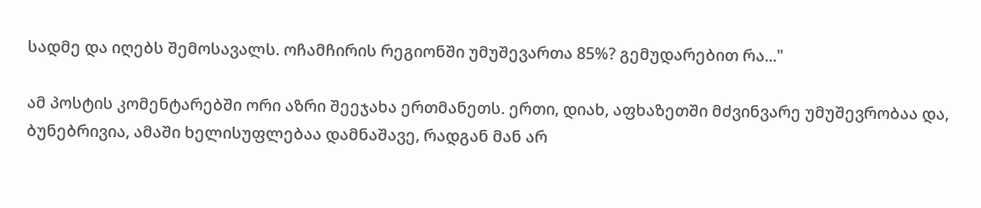სადმე და იღებს შემოსავალს. ოჩამჩირის რეგიონში უმუშევართა 85%? გემუდარებით რა..."

ამ პოსტის კომენტარებში ორი აზრი შეეჯახა ერთმანეთს. ერთი, დიახ, აფხაზეთში მძვინვარე უმუშევრობაა და, ბუნებრივია, ამაში ხელისუფლებაა დამნაშავე, რადგან მან არ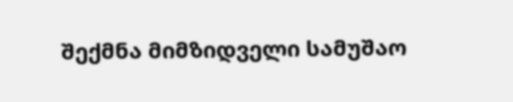შექმნა მიმზიდველი სამუშაო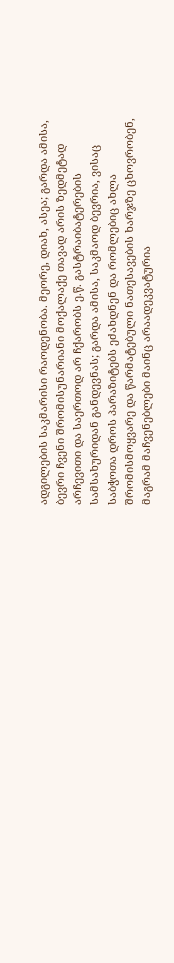ადგილების საკმარისი რაოდენობა. მეორე, დიახ, ასეა; გარდა ამისა, ბევრი ჩვენი შრომისუნარიანი მოქალაქე თავად არის ზედმეტად არჩევითი და საერთოდ არ ჩქარობს ე.წ. გასტრაიბატერების სამსახურიდან განდევნას; გარდა ამისა, საკმაოდ ბევრია, ვისაც საბჭოთა დროს პარაზიტებს ეძახდნენ და რომლებიც ახლა შრომისმოყვარე და წარმატებული ნათესავების ხარჯზე ცხოვრობენ, მაგრამ მაჩვენებლები მაინც არაადეკვატურია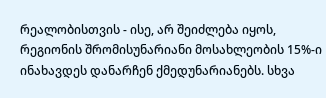რეალობისთვის - ისე, არ შეიძლება იყოს, რეგიონის შრომისუნარიანი მოსახლეობის 15%-ი ინახავდეს დანარჩენ ქმედუნარიანებს. სხვა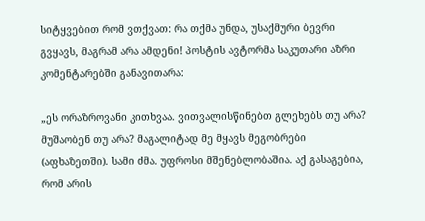სიტყვებით რომ ვთქვათ: რა თქმა უნდა, უსაქმური ბევრი გვყავს, მაგრამ არა ამდენი! პოსტის ავტორმა საკუთარი აზრი კომენტარებში განავითარა:

„ეს ორაზროვანი კითხვაა. ვითვალისწინებთ გლეხებს თუ არა? მუშაობენ თუ არა? მაგალიტად მე მყავს მეგობრები (აფხაზეთში). სამი ძმა. უფროსი მშენებლობაშია. აქ გასაგებია, რომ არის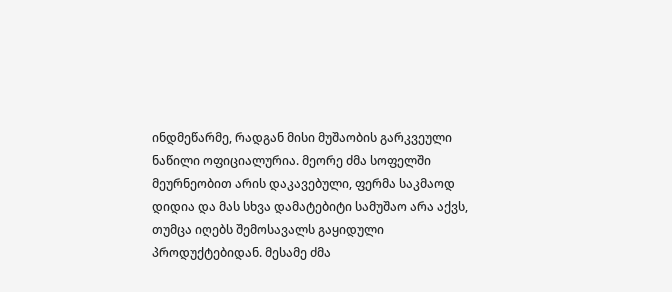ინდმეწარმე, რადგან მისი მუშაობის გარკვეული ნაწილი ოფიციალურია. მეორე ძმა სოფელში მეურნეობით არის დაკავებული, ფერმა საკმაოდ დიდია და მას სხვა დამატებიტი სამუშაო არა აქვს, თუმცა იღებს შემოსავალს გაყიდული პროდუქტებიდან. მესამე ძმა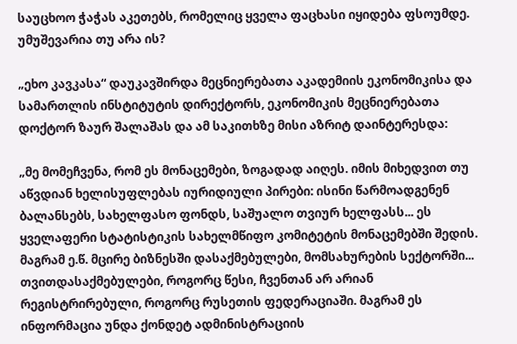საუცხოო ჭაჭას აკეთებს, რომელიც ყველა ფაცხასი იყიდება ფსოუმდე. უმუშევარია თუ არა ის?

„ეხო კავკასა“ დაუკავშირდა მეცნიერებათა აკადემიის ეკონომიკისა და სამართლის ინსტიტუტის დირექტორს, ეკონომიკის მეცნიერებათა დოქტორ ზაურ შალაშას და ამ საკითხზე მისი აზრიტ დაინტერესდა:

„მე მომეჩვენა, რომ ეს მონაცემები, ზოგადად აიღეს. იმის მიხედვით თუ აწვდიან ხელისუფლებას იურიდიული პირები: ისინი წარმოადგენენ ბალანსებს, სახელფასო ფონდს, საშუალო თვიურ ხელფასს... ეს ყველაფერი სტატისტიკის სახელმწიფო კომიტეტის მონაცემებში შედის. მაგრამ ე.წ. მცირე ბიზნესში დასაქმებულები, მომსახურების სექტორში... თვითდასაქმებულები, როგორც წესი, ჩვენთან არ არიან რეგისტრირებული, როგორც რუსეთის ფედერაციაში. მაგრამ ეს ინფორმაცია უნდა ქონდეტ ადმინისტრაციის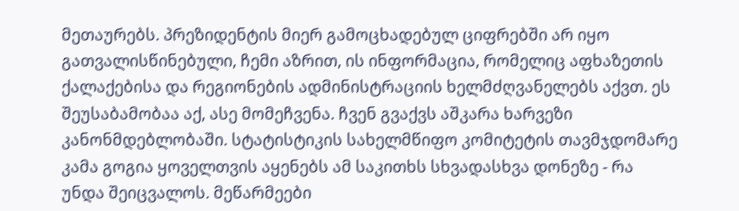მეთაურებს. პრეზიდენტის მიერ გამოცხადებულ ციფრებში არ იყო გათვალისწინებული, ჩემი აზრით, ის ინფორმაცია, რომელიც აფხაზეთის ქალაქებისა და რეგიონების ადმინისტრაციის ხელმძღვანელებს აქვთ. ეს შეუსაბამობაა აქ, ასე მომეჩვენა. ჩვენ გვაქვს აშკარა ხარვეზი კანონმდებლობაში. სტატისტიკის სახელმწიფო კომიტეტის თავმჯდომარე კამა გოგია ყოველთვის აყენებს ამ საკითხს სხვადასხვა დონეზე - რა უნდა შეიცვალოს. მეწარმეები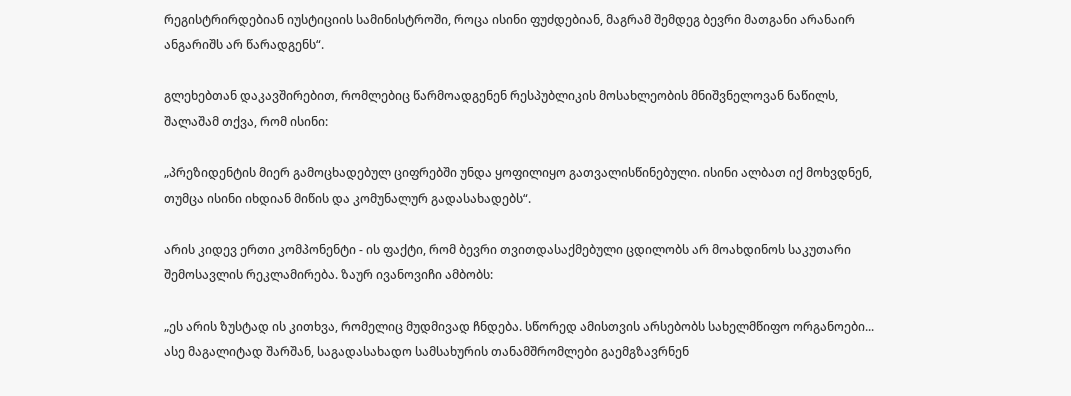რეგისტრირდებიან იუსტიციის სამინისტროში, როცა ისინი ფუძდებიან, მაგრამ შემდეგ ბევრი მათგანი არანაირ ანგარიშს არ წარადგენს“.

გლეხებთან დაკავშირებით, რომლებიც წარმოადგენენ რესპუბლიკის მოსახლეობის მნიშვნელოვან ნაწილს, შალაშამ თქვა, რომ ისინი:

„პრეზიდენტის მიერ გამოცხადებულ ციფრებში უნდა ყოფილიყო გათვალისწინებული. ისინი ალბათ იქ მოხვდნენ, თუმცა ისინი იხდიან მიწის და კომუნალურ გადასახადებს“.

არის კიდევ ერთი კომპონენტი - ის ფაქტი, რომ ბევრი თვითდასაქმებული ცდილობს არ მოახდინოს საკუთარი შემოსავლის რეკლამირება. ზაურ ივანოვიჩი ამბობს:

„ეს არის ზუსტად ის კითხვა, რომელიც მუდმივად ჩნდება. სწორედ ამისთვის არსებობს სახელმწიფო ორგანოები... ასე მაგალიტად შარშან, საგადასახადო სამსახურის თანამშრომლები გაემგზავრნენ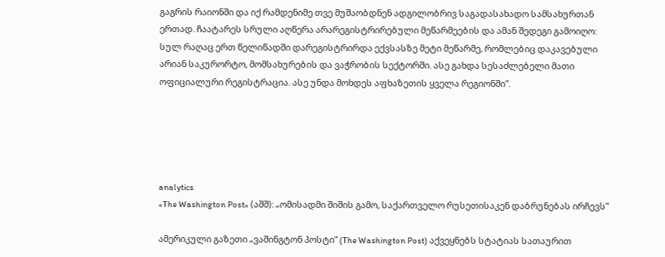გაგრის რაიონში და იქ რამდენიმე თვე მუშაობდნენ ადგილობრივ საგადასახადო სამსახურთან ერთად. ჩაატარეს სრული აღწერა არარეგისტრირებული მეწარმეების და ამან შედეგი გამოიღო: სულ რაღაც ერთ წელიწადში დარეგისტრირდა ექვსასზე მეტი მეწარმე, რომლებიც დაკავებული არიან საკურორტო, მომსახურების და ვაჭრობის სექტორში. ასე გახდა სესაძლებელი მათი ოფიციალური რეგისტრაცია. ასე უნდა მოხდეს აფხაზეთის ყველა რეგიონში“.





analytics
«The Washington Post» (აშშ): „ომისადმი შიშის გამო, საქართველო რუსეთისაკენ დაბრუნებას ირჩევს“

ამერიკული გაზეთი „ვაშინგტონ პოსტი“ (The Washington Post) აქვეყნებს სტატიას სათაურით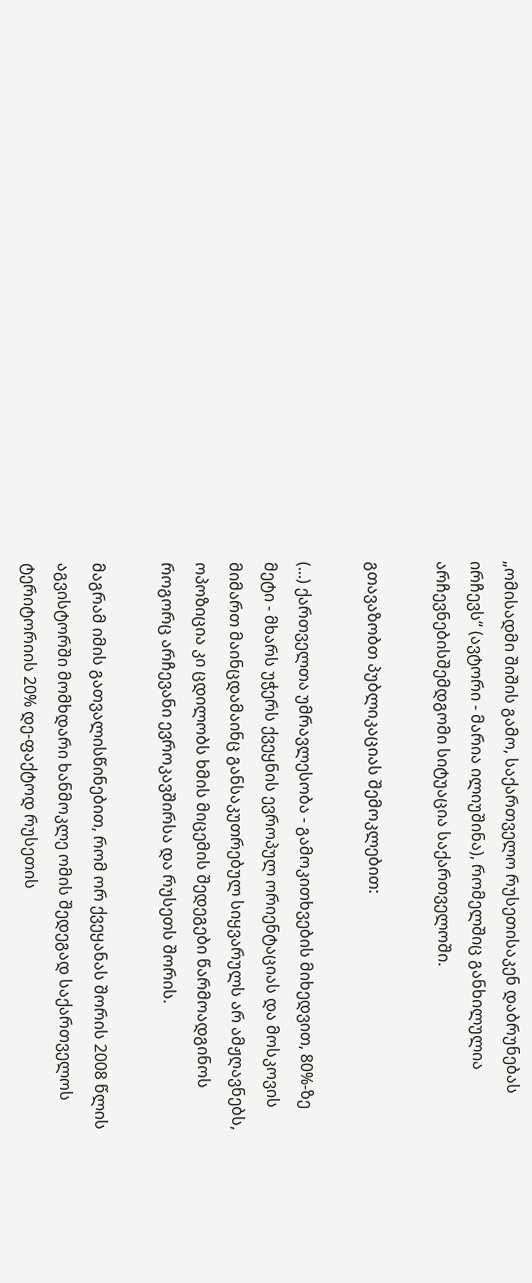„ომისადმი შიშის გამო, საქართველო რუსეთისაკენ დაბრუნებას ირჩევს“ (ავტორი - მარია ილიუშინა), რომელშიც განხილულია არჩევნებისშემდგომი სიტუაცია საქართველოში.

გთავაზობთ პუბლიკაციას შემოკლებით:

(...) ქართველთა უმრავლესობა - გამოკითხვების მიხედვით, 80%-ზე მეტი - მხარს უჭერს ქვეყნის ევროპულ ორიენტაციას და მოსკოვის მიმართ მაინცდამაინც განსაკუთრებულ სიყვარულს არ ამჟღავნებს, ოპოზიცია კი ცდილობს ხმის მიცემის შედეგები წარმოადგინოს როგორც არჩევანი ევროკავშირსა და რუსეთს შორის.

მაგრამ იმის გათვალისწინებით, რომ ორ ქვეყანას შორის 2008 წლის აგვისტორში მომხდარი ხანმოკლე ომის შედეგად საქართველოს ტერიტორიის 20% დე-ფაქტოდ რუსეთის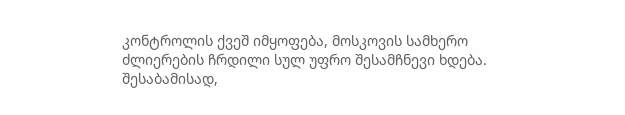კონტროლის ქვეშ იმყოფება, მოსკოვის სამხერო ძლიერების ჩრდილი სულ უფრო შესამჩნევი ხდება. შესაბამისად,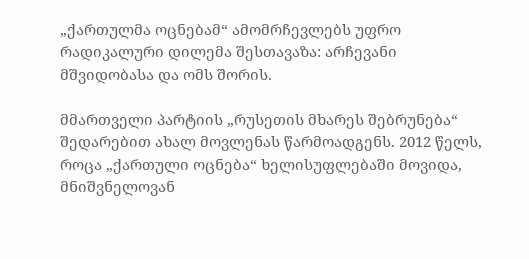„ქართულმა ოცნებამ“ ამომრჩევლებს უფრო რადიკალური დილემა შესთავაზა: არჩევანი მშვიდობასა და ომს შორის.

მმართველი პარტიის „რუსეთის მხარეს შებრუნება“ შედარებით ახალ მოვლენას წარმოადგენს. 2012 წელს, როცა „ქართული ოცნება“ ხელისუფლებაში მოვიდა, მნიშვნელოვან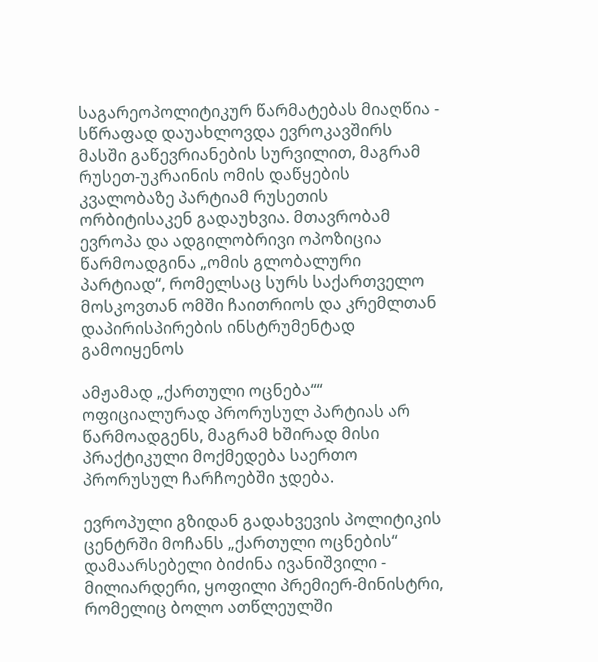საგარეოპოლიტიკურ წარმატებას მიაღწია - სწრაფად დაუახლოვდა ევროკავშირს მასში გაწევრიანების სურვილით, მაგრამ რუსეთ-უკრაინის ომის დაწყების კვალობაზე პარტიამ რუსეთის ორბიტისაკენ გადაუხვია. მთავრობამ ევროპა და ადგილობრივი ოპოზიცია წარმოადგინა „ომის გლობალური პარტიად“, რომელსაც სურს საქართველო მოსკოვთან ომში ჩაითრიოს და კრემლთან დაპირისპირების ინსტრუმენტად გამოიყენოს

ამჟამად „ქართული ოცნება““ ოფიციალურად პრორუსულ პარტიას არ წარმოადგენს, მაგრამ ხშირად მისი პრაქტიკული მოქმედება საერთო პრორუსულ ჩარჩოებში ჯდება.

ევროპული გზიდან გადახვევის პოლიტიკის ცენტრში მოჩანს „ქართული ოცნების“ დამაარსებელი ბიძინა ივანიშვილი - მილიარდერი, ყოფილი პრემიერ-მინისტრი, რომელიც ბოლო ათწლეულში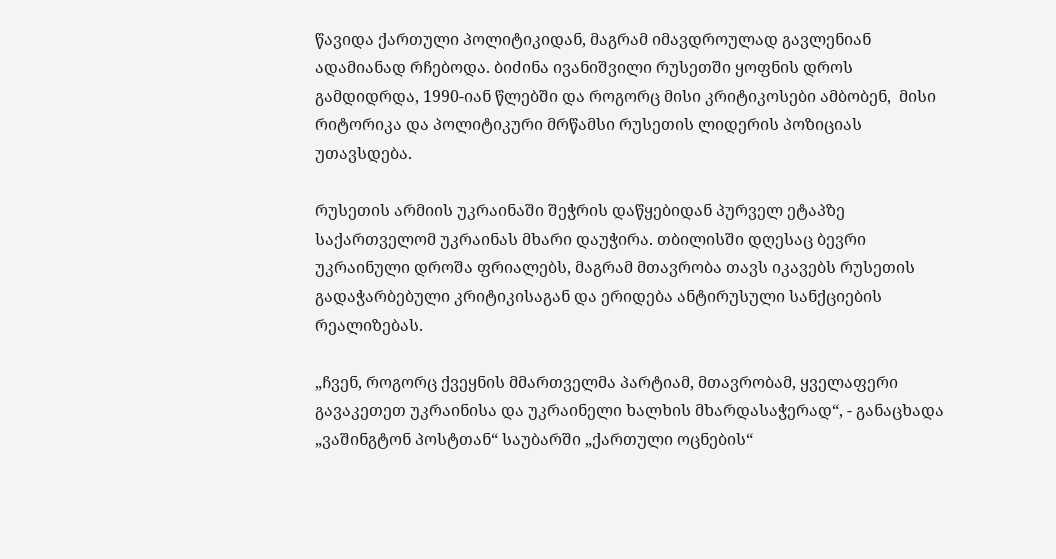წავიდა ქართული პოლიტიკიდან, მაგრამ იმავდროულად გავლენიან ადამიანად რჩებოდა. ბიძინა ივანიშვილი რუსეთში ყოფნის დროს გამდიდრდა, 1990-იან წლებში და როგორც მისი კრიტიკოსები ამბობენ,  მისი რიტორიკა და პოლიტიკური მრწამსი რუსეთის ლიდერის პოზიციას უთავსდება.

რუსეთის არმიის უკრაინაში შეჭრის დაწყებიდან პურველ ეტაპზე საქართველომ უკრაინას მხარი დაუჭირა. თბილისში დღესაც ბევრი უკრაინული დროშა ფრიალებს, მაგრამ მთავრობა თავს იკავებს რუსეთის გადაჭარბებული კრიტიკისაგან და ერიდება ანტირუსული სანქციების რეალიზებას.

„ჩვენ, როგორც ქვეყნის მმართველმა პარტიამ, მთავრობამ, ყველაფერი გავაკეთეთ უკრაინისა და უკრაინელი ხალხის მხარდასაჭერად“, - განაცხადა „ვაშინგტონ პოსტთან“ საუბარში „ქართული ოცნების“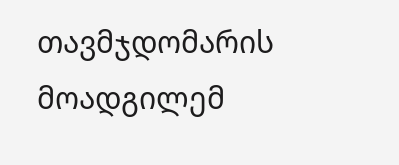თავმჯდომარის მოადგილემ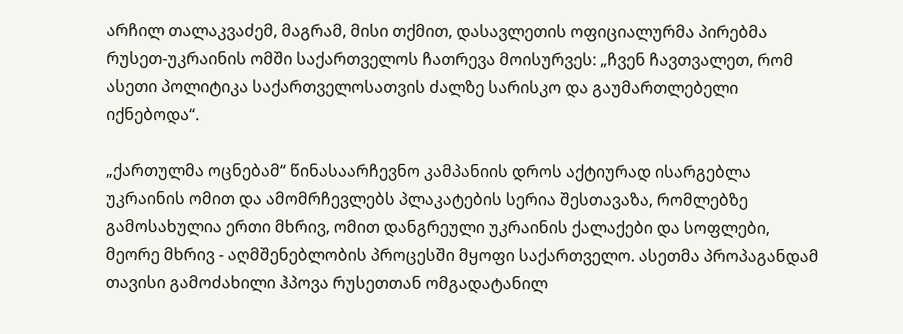არჩილ თალაკვაძემ, მაგრამ, მისი თქმით, დასავლეთის ოფიციალურმა პირებმა რუსეთ-უკრაინის ომში საქართველოს ჩათრევა მოისურვეს: „ჩვენ ჩავთვალეთ, რომ ასეთი პოლიტიკა საქართველოსათვის ძალზე სარისკო და გაუმართლებელი იქნებოდა“.

„ქართულმა ოცნებამ“ წინასაარჩევნო კამპანიის დროს აქტიურად ისარგებლა უკრაინის ომით და ამომრჩევლებს პლაკატების სერია შესთავაზა, რომლებზე გამოსახულია ერთი მხრივ, ომით დანგრეული უკრაინის ქალაქები და სოფლები, მეორე მხრივ - აღმშენებლობის პროცესში მყოფი საქართველო. ასეთმა პროპაგანდამ თავისი გამოძახილი ჰპოვა რუსეთთან ომგადატანილ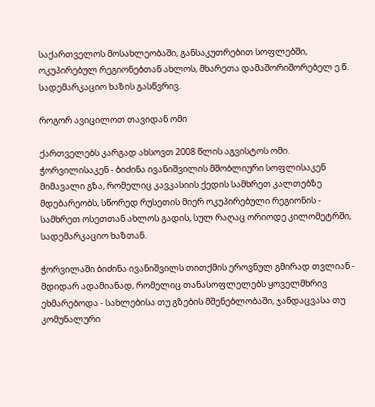საქართველოს მოსახლეობაში, განსაკუთრებით სოფლებში, ოკუპირებულ რეგიონებთან ახლოს, მხარეთა დამაშორიშორებელ ე.წ. სადემარკაციო ხაზის გასწვრივ.

როგორ ავიცილოთ თავიდან ომი

ქართველებს კარგად ახსოვთ 2008 წლის აგვისტოს ომი. ჭორვილისაკენ - ბიძინა ივანიშვილის მშობლიური სოფლისაკენ მიმავალი გზა, რომელიც კავკასიის ქედის სამხრეთ კალთებზე მდებარეობს, სწორედ რუსეთის მიერ ოკუპირებული რეგიონის - სამხრეთ ოსეთთან ახლოს გადის, სულ რაღაც ორიოდე კილომეტრში, სადემარკაციო ხაზთან.

ჭორვილაში ბიძინა ივანიშვილს თითქმის ეროვნულ გმირად თვლიან - მდიდარ ადამიანად, რომელიც თანასოფლელებს ყოველმხრივ ეხმარებოდა - სახლებისა თუ გზების მშენებლობაში, ჯანდაცვასა თუ კომუნალური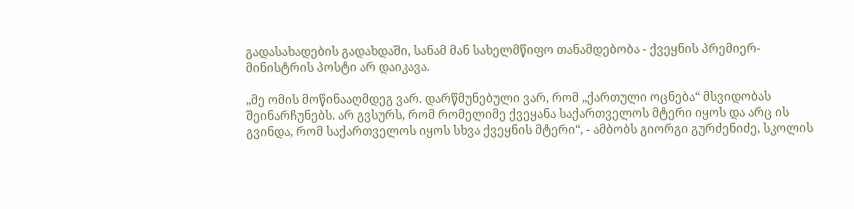გადასახადების გადახდაში, სანამ მან სახელმწიფო თანამდებობა - ქვეყნის პრემიერ-მინისტრის პოსტი არ დაიკავა.

„მე ომის მოწინააღმდეგ ვარ. დარწმუნებული ვარ, რომ „ქართული ოცნება“ მსვიდობას შეინარჩუნებს. არ გვსურს, რომ რომელიმე ქვეყანა საქართველოს მტერი იყოს და არც ის გვინდა, რომ საქართველოს იყოს სხვა ქვეყნის მტერი“, - ამბობს გიორგი გურძენიძე, სკოლის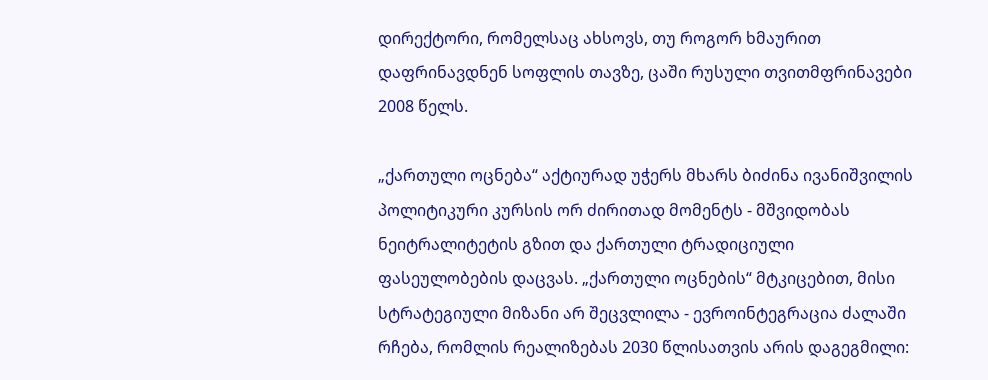დირექტორი, რომელსაც ახსოვს, თუ როგორ ხმაურით დაფრინავდნენ სოფლის თავზე, ცაში რუსული თვითმფრინავები 2008 წელს.

„ქართული ოცნება“ აქტიურად უჭერს მხარს ბიძინა ივანიშვილის პოლიტიკური კურსის ორ ძირითად მომენტს - მშვიდობას ნეიტრალიტეტის გზით და ქართული ტრადიციული ფასეულობების დაცვას. „ქართული ოცნების“ მტკიცებით, მისი სტრატეგიული მიზანი არ შეცვლილა - ევროინტეგრაცია ძალაში რჩება, რომლის რეალიზებას 2030 წლისათვის არის დაგეგმილი: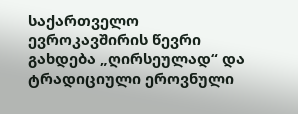საქართველო ევროკავშირის წევრი გახდება „ღირსეულად“ და ტრადიციული ეროვნული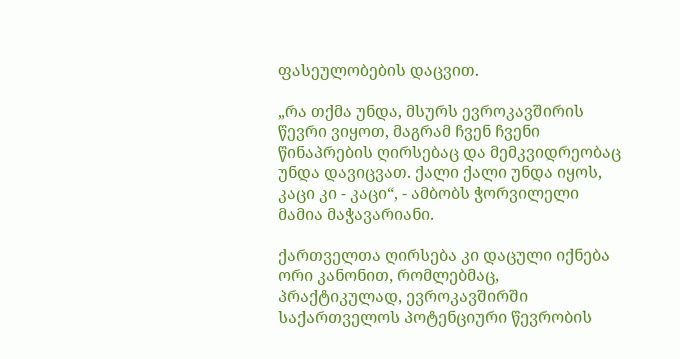ფასეულობების დაცვით.

„რა თქმა უნდა, მსურს ევროკავშირის წევრი ვიყოთ, მაგრამ ჩვენ ჩვენი წინაპრების ღირსებაც და მემკვიდრეობაც უნდა დავიცვათ. ქალი ქალი უნდა იყოს, კაცი კი - კაცი“, - ამბობს ჭორვილელი მამია მაჭავარიანი.

ქართველთა ღირსება კი დაცული იქნება ორი კანონით, რომლებმაც, პრაქტიკულად, ევროკავშირში საქართველოს პოტენციური წევრობის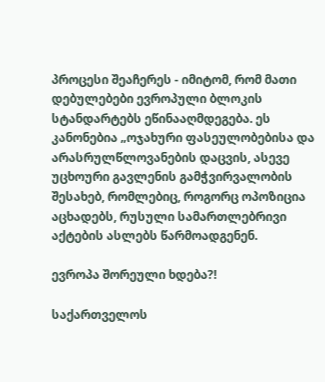პროცესი შეაჩერეს - იმიტომ, რომ მათი დებულებები ევროპული ბლოკის სტანდარტებს ეწინააღმდეგება. ეს კანონებია „ოჯახური ფასეულობებისა და არასრულწლოვანების დაცვის, ასევე უცხოური გავლენის გამჭვირვალობის შესახებ, რომლებიც, როგორც ოპოზიცია აცხადებს, რუსული სამართლებრივი აქტების ასლებს წარმოადგენენ.

ევროპა შორეული ხდება?!

საქართველოს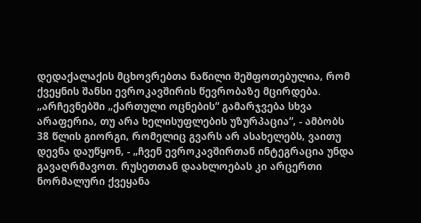დედაქალაქის მცხოვრებთა ნაწილი შეშფოთებულია, რომ ქვეყნის შანსი ევროკავშირის წევრობაზე მცირდება. „არჩევნებში „ქართული ოცნების“ გამარჯვება სხვა არაფერია, თუ არა ხელისუფლების უზურპაცია“, - ამბობს 38 წლის გიორგი, რომელიც გვარს არ ასახელებს, ვაითუ დევნა დაუწყონ, - „ჩვენ ევროკავშირთან ინტეგრაცია უნდა გავაღრმავოთ. რუსეთთან დაახლოებას კი არცერთი ნორმალური ქვეყანა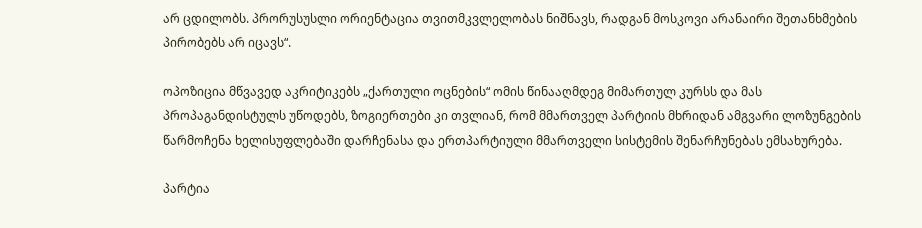არ ცდილობს. პრორუსუსლი ორიენტაცია თვითმკვლელობას ნიშნავს, რადგან მოსკოვი არანაირი შეთანხმების პირობებს არ იცავს“.

ოპოზიცია მწვავედ აკრიტიკებს „ქართული ოცნების“ ომის წინააღმდეგ მიმართულ კურსს და მას პროპაგანდისტულს უწოდებს, ზოგიერთები კი თვლიან, რომ მმართველ პარტიის მხრიდან ამგვარი ლოზუნგების წარმოჩენა ხელისუფლებაში დარჩენასა და ერთპარტიული მმართველი სისტემის შენარჩუნებას ემსახურება.

პარტია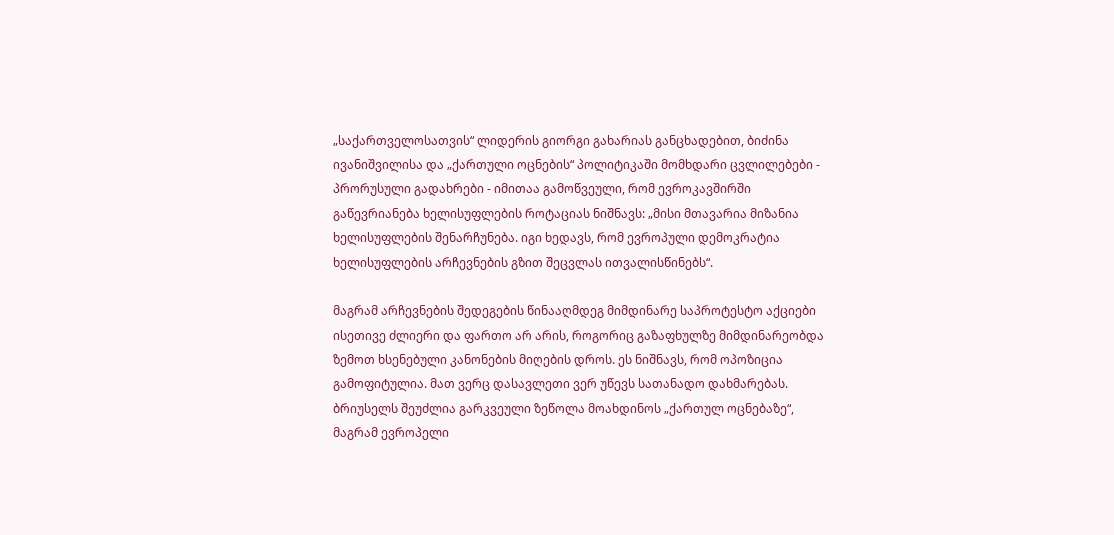„საქართველოსათვის“ ლიდერის გიორგი გახარიას განცხადებით, ბიძინა ივანიშვილისა და „ქართული ოცნების“ პოლიტიკაში მომხდარი ცვლილებები - პრორუსული გადახრები - იმითაა გამოწვეული, რომ ევროკავშირში გაწევრიანება ხელისუფლების როტაციას ნიშნავს: „მისი მთავარია მიზანია ხელისუფლების შენარჩუნება. იგი ხედავს, რომ ევროპული დემოკრატია ხელისუფლების არჩევნების გზით შეცვლას ითვალისწინებს“.

მაგრამ არჩევნების შედეგების წინააღმდეგ მიმდინარე საპროტესტო აქციები ისეთივე ძლიერი და ფართო არ არის, როგორიც გაზაფხულზე მიმდინარეობდა ზემოთ ხსენებული კანონების მიღების დროს. ეს ნიშნავს, რომ ოპოზიცია გამოფიტულია. მათ ვერც დასავლეთი ვერ უწევს სათანადო დახმარებას. ბრიუსელს შეუძლია გარკვეული ზეწოლა მოახდინოს „ქართულ ოცნებაზე“, მაგრამ ევროპელი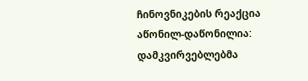ჩინოვნიკების რეაქცია აწონილ-დაწონილია: დამკვირვებლებმა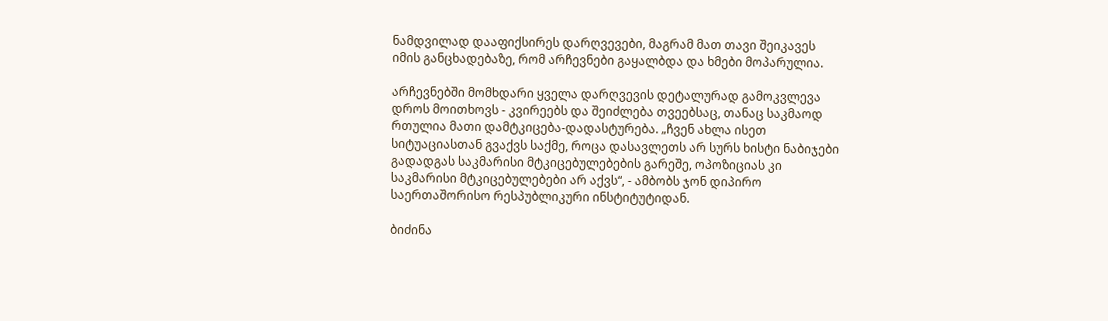ნამდვილად დააფიქსირეს დარღვევები, მაგრამ მათ თავი შეიკავეს იმის განცხადებაზე, რომ არჩევნები გაყალბდა და ხმები მოპარულია.

არჩევნებში მომხდარი ყველა დარღვევის დეტალურად გამოკვლევა დროს მოითხოვს - კვირეებს და შეიძლება თვეებსაც, თანაც საკმაოდ რთულია მათი დამტკიცება-დადასტურება. „ჩვენ ახლა ისეთ სიტუაციასთან გვაქვს საქმე, როცა დასავლეთს არ სურს ხისტი ნაბიჯები გადადგას საკმარისი მტკიცებულებების გარეშე, ოპოზიციას კი საკმარისი მტკიცებულებები არ აქვს“, - ამბობს ჯონ დიპირო საერთაშორისო რესპუბლიკური ინსტიტუტიდან.

ბიძინა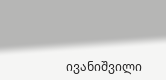ივანიშვილი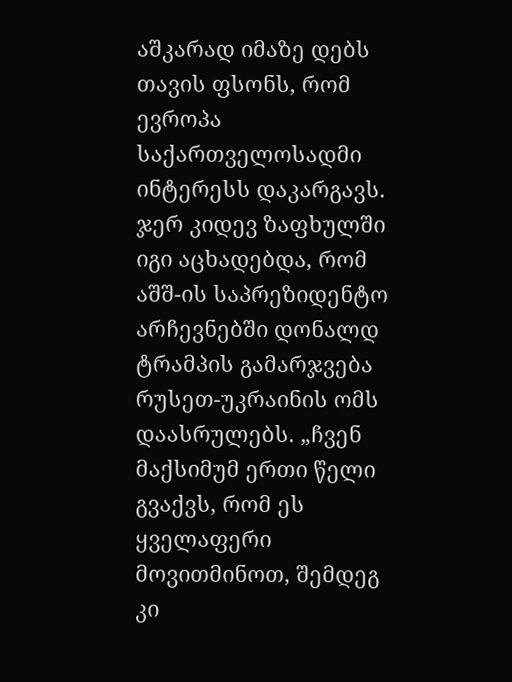აშკარად იმაზე დებს თავის ფსონს, რომ ევროპა საქართველოსადმი ინტერესს დაკარგავს. ჯერ კიდევ ზაფხულში იგი აცხადებდა, რომ აშშ-ის საპრეზიდენტო არჩევნებში დონალდ ტრამპის გამარჯვება რუსეთ-უკრაინის ომს დაასრულებს. „ჩვენ მაქსიმუმ ერთი წელი გვაქვს, რომ ეს ყველაფერი მოვითმინოთ, შემდეგ კი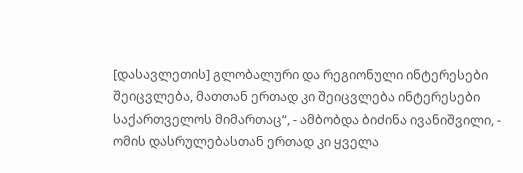[დასავლეთის] გლობალური და რეგიონული ინტერესები შეიცვლება, მათთან ერთად კი შეიცვლება ინტერესები საქართველოს მიმართაც“, - ამბობდა ბიძინა ივანიშვილი, - ომის დასრულებასთან ერთად კი ყველა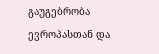გაუგებრობა ევროპასთან და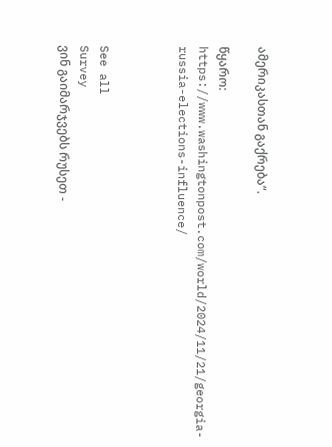ამერიკასთან გაქრება“.

წყარო: https://www.washingtonpost.com/world/2024/11/21/georgia-russia-elections-influence/



See all
Survey
ვინ გაიმარჯვებს რუსეთ -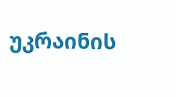უკრაინის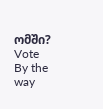ომში?
Vote
By the way